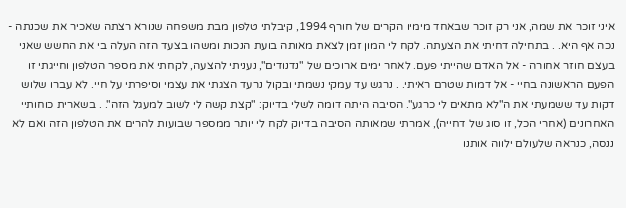איני זוכר את שמה, אני רק זוכר שבאחד מימיו הקרים של חורף 1994, קיבלתי טלפון מבת משפחה שנורא רצתה שאכיר את שכנתה - נכה אף היא. . בתחילה דחיתי את הצעתה. לקח לי המון זמן לצאת מאותה בועת הנכות ומשהו בצעד הזה העלה בי את החשש שאני בעצם חוזר אחורה - אל האדם שהייתי פעם. לאחר ימים ארוכים של "נדנודים", נעניתי להצעה, לקחתי את מספר הטלפון וחייגתי זו הפעם הראשונה בחיי - אל דמות שטרם ראיתי. . נרגש עד עמקי נשמתי ובקול נרעד הצגתי את עצמי וסיפרתי על חיי. לא עברו שלוש דקות עד ששמעתי את ה"לא מתאים לי כרגע". הסיבה היתה דומה לשלי בדיוק: "קצת קשה לי לשוב למעגל הזה". . בשארית כוחותיי האחרונים (אחרי הכל, זו סוג של דחייה), אמרתי שמאותה הסיבה בדיוק לקח לי יותר ממספר שבועות להרים את הטלפון הזה ואם לא ננסה, כנראה שלעולם ילווה אותנו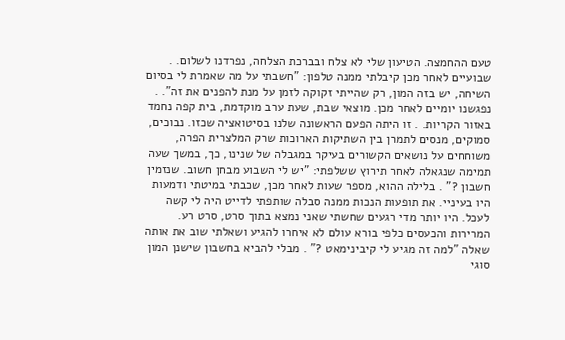טעם ההחמצה. הטיעון שלי לא צלח ובברכת הצלחה, נפרדנו לשלום. . שבועיים לאחר מכן קיבלתי ממנה טלפון: "חשבתי על מה שאמרת לי בסיום השיחה, יש בזה המון, רק שהייתי זקוקה לזמן על מנת להפנים את זה". . נפגשנו יומיים לאחר מכן. מוצאי שבת, שעת ערב מוקדמת, בית קפה נחמד באזור הקריות. . זו היתה הפעם הראשונה שלנו בסיטואציה שכזו. נבוכים, סמוקים, מנסים לתמרן בין השתיקות הארוכות שרק המלצרית הפרה, משוחחים על נושאים הקשורים בעיקר במגבלה של שנינו, כך, במשך שעה תמימה שנגאלה לאחר תירוץ ששלפתי: "יש לי השבוע מבחן חשוב. שנזמין חשבון ?" . בלילה ההוא, מספר שעות לאחר מכן, שכבתי במיטתי ודמעות היו בעיניי. את תופעות הנכות ממנה סבלה שותפתי לדייט היה לי קשה לעכל. היו יותר מדי רגעים שחשתי שאני נמצא בתוך סרט, סרט רע. המרירות והכעסים כלפי בורא עולם לא איחרו להגיע ושאלתי שוב את אותה שאלה "למה זה מגיע לי קיבינימאט ?" . מבלי להביא בחשבון שישנן המון סוגי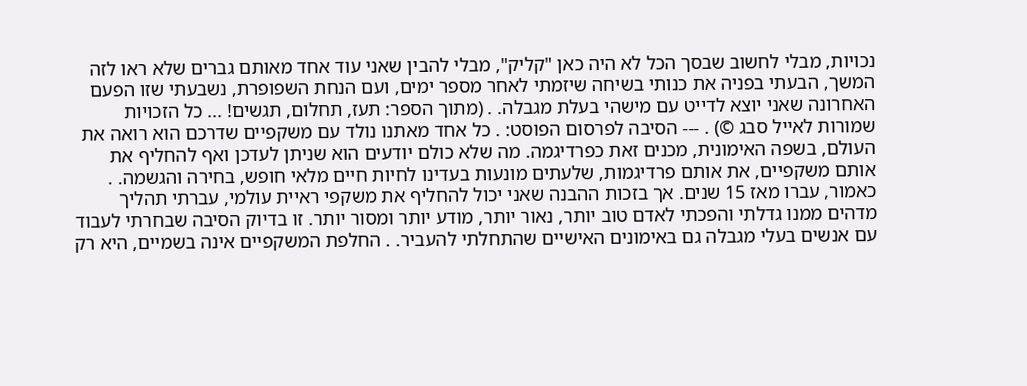נכויות, מבלי לחשוב שבסך הכל לא היה כאן "קליק", מבלי להבין שאני עוד אחד מאותם גברים שלא ראו לזה המשך, הבעתי בפניה את כנותי בשיחה שיזמתי לאחר מספר ימים, ועם הנחת השפופרת, נשבעתי שזו הפעם האחרונה שאני יוצא לדייט עם מישהי בעלת מגבלה. . (מתוך הספר: תעז, תחלום, תגשים! ... כל הזכויות שמורות לאייל סבג ©) . --- הסיבה לפרסום הפוסט: . כל אחד מאתנו נולד עם משקפיים שדרכם הוא רואה את העולם, בשפה האימונית, מכנים זאת כפרדיגמה. מה שלא כולם יודעים הוא שניתן לעדכן ואף להחליף את אותם משקפיים, את אותם פרדיגמות, שלעתים מונעות בעדינו לחיות חיים מלאי חופש, בחירה והגשמה. . כאמור, עברו מאז 15 שנים. אך בזכות ההבנה שאני יכול להחליף את משקפי ראיית עולמי, עברתי תהליך מדהים ממנו גדלתי והפכתי לאדם טוב יותר, נאור יותר, מודע יותר ומסור יותר. זו בדיוק הסיבה שבחרתי לעבוד עם אנשים בעלי מגבלה גם באימונים האישיים שהתחלתי להעביר. . החלפת המשקפיים אינה בשמיים, היא רק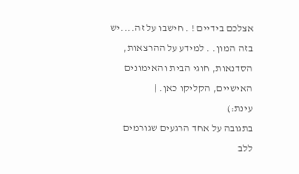אצלכם בידיים ! . חישבו על זה....יש בזה המון. . למידע על ההרצאות, הסדנאות, חוגי הבית והאימונים האישיים, הקליקו כאן. |
עינת:)
בתגובה על אחד הרגעים שגורמים ללב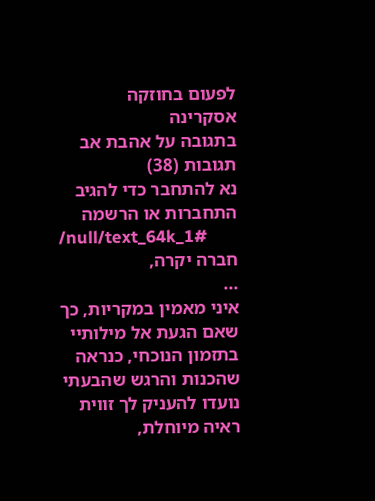לפעום בחוזקה
אסקרינה
בתגובה על אהבת אב
תגובות (38)
נא להתחבר כדי להגיב
התחברות או הרשמה
/null/text_64k_1#
חברה יקרה,
...
איני מאמין במקריות, כך שאם הגעת אל מילותיי
בתזמון הנוכחי, כנראה שהכנות והרגש שהבעתי
נועדו להעניק לך זווית ראיה מיוחלת,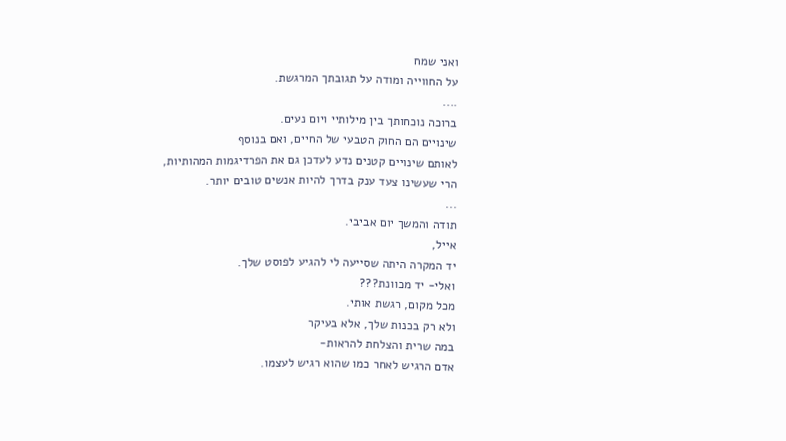ואני שמח
על החווייה ומודה על תגובתך המרגשת.
....
ברוכה נוכחותך בין מילותיי ויום נעים.
שינויים הם החוק הטבעי של החיים, ואם בנוסף
לאותם שינויים קטנים נדע לעדכן גם את הפרדיגמות המהותיות,
הרי שעשינו צעד ענק בדרך להיות אנשים טובים יותר.
...
תודה והמשך יום אביבי.
אייל,
יד המקרה היתה שסייעה לי להגיע לפוסט שלך.
ואלי- יד מכוונת???
מכל מקום, רגשת אותי.
ולא רק בכנות שלך, אלא בעיקר
במה שרית והצלחת להראות-
אדם הרגיש לאחר כמו שהוא רגיש לעצמו.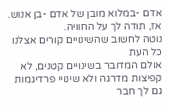אדם -במלוא מובן של אדם -בן אנוש.
אז, תודה לך על החוויה.
נוטה לחשוב שהשינויים קורים אצלנו כל העת
אולם המדובר בשינויים קטנים, לא קפיצות מדרגה ולא שינויי פרדיגמות
גם לך חבר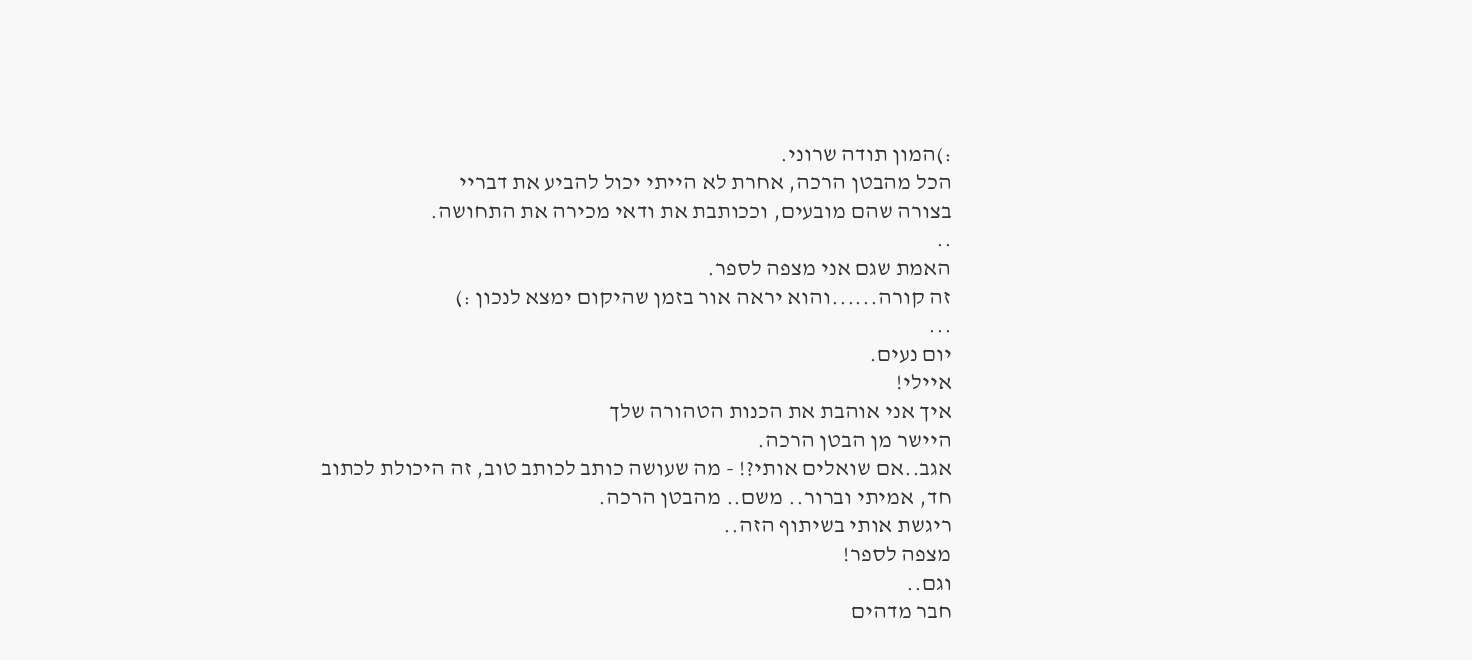:)המון תודה שרוני.
הכל מהבטן הרכה, אחרת לא הייתי יכול להביע את דבריי
בצורה שהם מובעים, וככותבת את ודאי מכירה את התחושה.
..
האמת שגם אני מצפה לספר.
זה קורה......והוא יראה אור בזמן שהיקום ימצא לנכון :)
...
יום נעים.
איילי!
איך אני אוהבת את הכנות הטהורה שלך
היישר מן הבטן הרכה.
אגב..אם שואלים אותי?! - מה שעושה כותב לכותב טוב, זה היכולת לכתוב
חד, אמיתי וברור.. משם.. מהבטן הרכה.
ריגשת אותי בשיתוף הזה..
מצפה לספר!
וגם..
חבר מדהים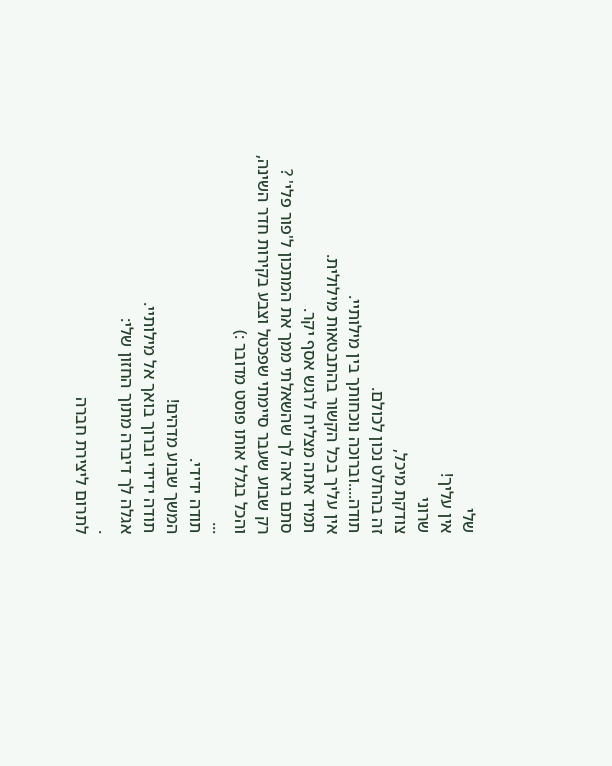שלי
אין עליך!
שרוני
צודקת מיכל,
זה בהחלט נכון לכולם.
תודה....וברוכה נוכחותך בין מילותיי.
אין עליך בכל הקשור בהתבטאות מילולית.
תמיד אתה מצליח לרגש אסף יקר.
סתם נראה לך שהשאלתי ממך את המתכון ל'פור פלי' ?
רק שבוע שעבר סיימתי שפכטל וצבע בקירות חדר השינה,
והכל בגלל אותו פוסט מדובר :)
...
תודה ידידי.
המשך שבוע מדהים!
תודה ידידי וברוך בואך אל מילותיי.
אגלה לך דיברה מתוך החזון שלי:
.
לתרום ליצירת חברה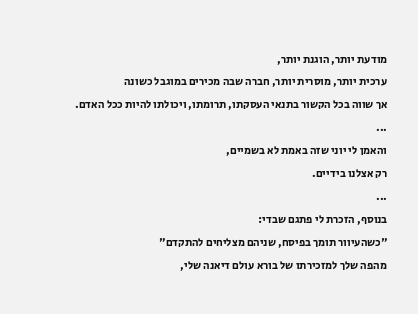מודעת יותר, הוגנת יותר,
ערכית יותר, מוסרית יותר, חברה שבה מכירים במוגבל כשונה
אך שווה בכל הקשור בתנאי העסקתו, תרומתו, ויכולתו להיות ככל האדם.
...
והאמן לי יוני שזה באמת לא בשמיים,
רק אצלנו בידיים.
...
בנוסף, הזכרת לי פתגם שבדי:
"כשהעיוור תומך בפיסח, שניהם מצליחים להתקדם"
מהפה שלך למזכירתו של בורא עולם דיאנה שלי,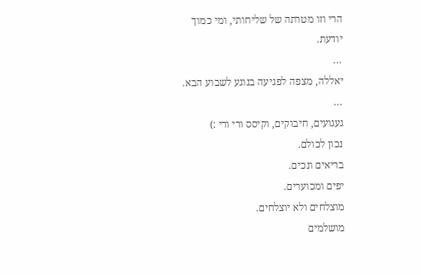הרי וזו מטרתה של שליחותי, ומי כמוך יודעת.
...
יאללה, מצפה לפגיעה בנוגע לשבוע הבא.
...
געגועים, חיבוקים, וקיסס ורי ורי :)
נכון לכולם.
בריאים ונכים.
יפים ומכוערים.
מוצלחים ולא יוצלחים.
מושלמים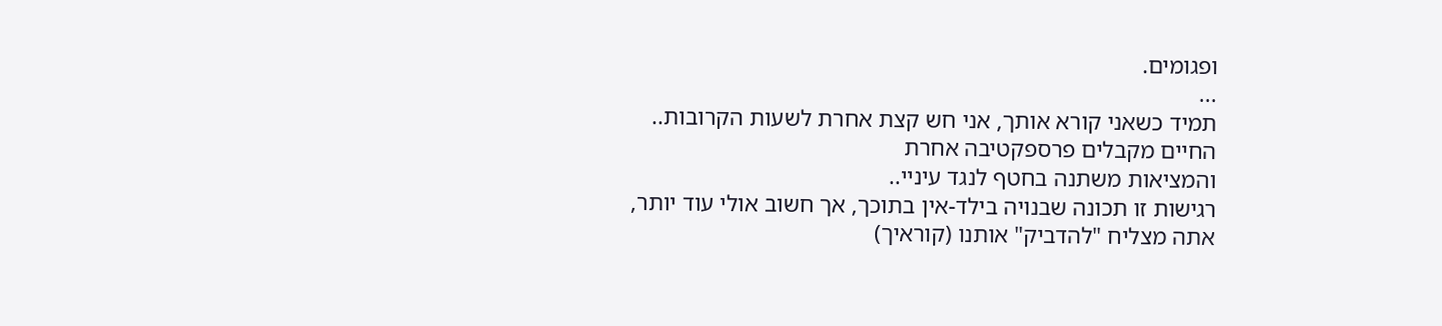ופגומים.
...
תמיד כשאני קורא אותך, אני חש קצת אחרת לשעות הקרובות..
החיים מקבלים פרספקטיבה אחרת
והמציאות משתנה בחטף לנגד עיניי..
רגישות זו תכונה שבנויה בילד-אין בתוכך, אך חשוב אולי עוד יותר,
אתה מצליח "להדביק" אותנו (קוראיך)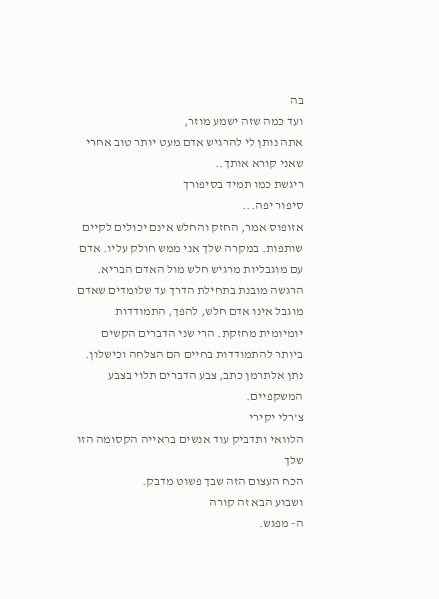בה
ועד כמה שזה ישמע מוזר,
אתה נותן לי להרגיש אדם מעט יותר טוב אחרי שאני קורא אותך..
ריגשת כמו תמיד בסיפורך
סיפור יפה...
אזופוס אמר, החזק והחלש אינם יכולים לקיים שותפות. במקרה שלך אני ממש חולק עליו. אדם עם מוגבליות מרגיש חלש מול האדם הבריא. הרגשה מובנת בתחילת הדרך עד שלומדים שאדם מוגבל אינו אדם חלש, להפך, התמודדות יומיומית מחזקת. הרי שני הדברים הקשים ביותר להתמודדות בחיים הם הצלחה וכישלון. נתן אלתרמן כתב, צבע הדברים תלוי בצבע המשקפיים.
צ'רלי יקירי
הלוואי ותדביק עוד אנשים בראייה הקסומה הזו שלך
הכח העצום הזה שבך פשוט מדבק.
ושבוע הבא זה קורה
ה- מפגש.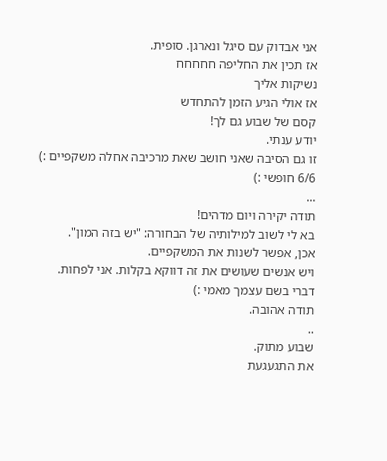אני אבדוק עם סיגל ונארגן. סופית.
אז תכין את החליפה חחחחח
נשיקות אליך
אז אולי הגיע הזמן להתחדש
קסם של שבוע גם לך!
יודע ענתי.
זו גם הסיבה שאני חושב שאת מרכיבה אחלה משקפיים :)
6/6 חופשי :)
...
תודה יקירה ויום מדהים!
בא לי לשוב למילותיה של הבחורה: "יש בזה המון".
אכן, אפשר לשנות את המשקפיים.
ויש אנשים שעושים את זה דווקא בקלות. אני לפחות.
דברי בשם עצמך מאמי :)
תודה אהובה.
..
שבוע מתוק.
את התגעגעת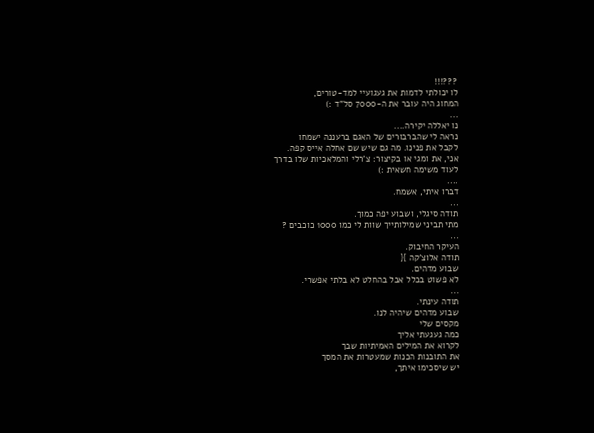???!!!
לו יכולתי לדמות את געגועיי למד-טורים,
המחוג היה עובר את ה-7000 סל"ד :)
...
נו יאללה יקירה....
נראה לי שהברבורים של האגם ברעננה ישמחו
לקבל את פנינו. מה גם שיש שם אחלה אייס קפה.
אני, את ומגי או בקיצור: צ'רלי והמלאכיות שלו בדרך
לעוד משימה חשאית :)
....
דברו איתי, אשמח.
...
תודה סיגלי, ושבוע יפה כמוך.
מתי תביני שמילותייך שוות לי כמו 1000 כוכבים ?
...
העיקר החיבוק.
תודה אלוצ'קה }{
שבוע מדהים.
לא פשוט בכלל אבל בהחלט לא בלתי אפשרי.
...
תודה עינתי.
שבוע מדהים שיהיה לנו.
מקסים שלי
כמה געגעתי אליך
לקרוא את המילים האמיתיות שבך
את התובנות הכנות שמעטרות את המסך
יש שיסכימו איתך,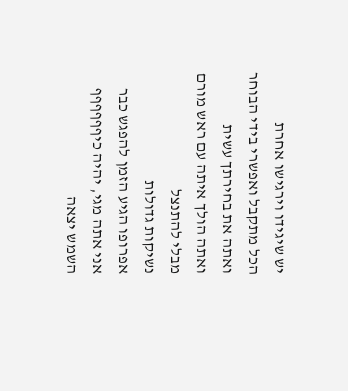יש שיגידו וירגישו אחרת
הכל מתקבל ואפשרי בידי הבוחר
ואתה את בחירתך עשית
ואתה הולך איתה עם ראש מורם מבלי להתנצל
נשיקות גדולות
אפרופו הגיע הזמן להפגש כבר
אני אתה מגי, יהיה כיףףףףףף
השמש יצאה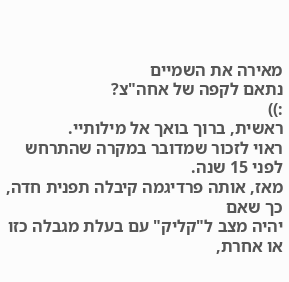מאירה את השמיים
נתאם לקפה של אחה"צ?
:))
ראשית, ברוך בואך אל מילותיי.
ראוי לזכור שמדובר במקרה שהתרחש לפני 15 שנה.
מאז, אותה פרדיגמה קיבלה תפנית חדה, כך שאם
יהיה מצב ל"קליק" עם בעלת מגבלה כזו או אחרת,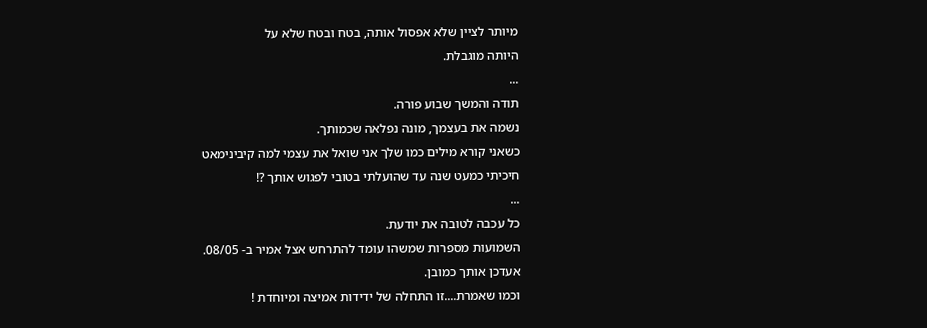מיותר לציין שלא אפסול אותה, בטח ובטח שלא על
היותה מוגבלת.
...
תודה והמשך שבוע פורה.
נשמה את בעצמך, מונה נפלאה שכמותך.
כשאני קורא מילים כמו שלך אני שואל את עצמי למה קיבינימאט
חיכיתי כמעט שנה עד שהועלתי בטובי לפגוש אותך ?!
...
כל עכבה לטובה את יודעת.
השמועות מספרות שמשהו עומד להתרחש אצל אמיר ב- 08/05.
אעדכן אותך כמובן.
וכמו שאמרת....זו התחלה של ידידות אמיצה ומיוחדת !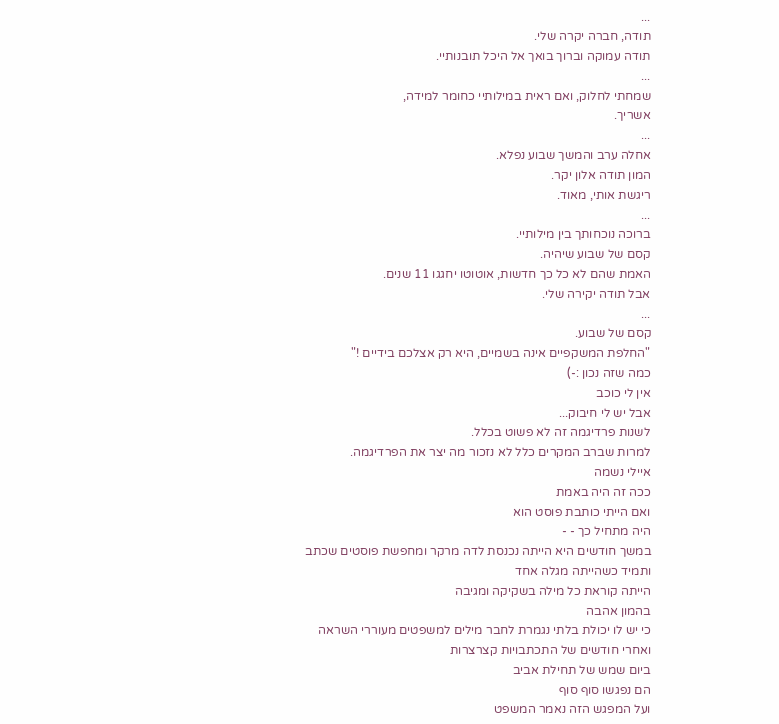...
תודה, חברה יקרה שלי.
תודה עמוקה וברוך בואך אל היכל תובנותיי.
...
שמחתי לחלוק, ואם ראית במילותיי כחומר למידה,
אשריך.
...
אחלה ערב והמשך שבוע נפלא.
המון תודה אלון יקר.
ריגשת אותי, מאוד.
...
ברוכה נוכחותך בין מילותיי.
קסם של שבוע שיהיה.
האמת שהם לא כל כך חדשות, אוטוטו יחגגו 11 שנים.
אבל תודה יקירה שלי.
...
קסם של שבוע.
"החלפת המשקפיים אינה בשמיים, היא רק אצלכם בידיים !"
כמה שזה נכון :-)
אין לי כוכב
אבל יש לי חיבוק...
לשנות פרדיגמה זה לא פשוט בכלל.
למרות שברב המקרים כלל לא נזכור מה יצר את הפרדיגמה.
איילי נשמה
ככה זה היה באמת
ואם הייתי כותבת פוסט הוא
היה מתחיל כך - -
במשך חודשים היא הייתה נכנסת לדה מרקר ומחפשת פוסטים שכתב
ותמיד כשהייתה מגלה אחד
הייתה קוראת כל מילה בשקיקה ומגיבה
בהמון אהבה
כי יש לו יכולת בלתי נגמרת לחבר מילים למשפטים מעוררי השראה
ואחרי חודשים של התכתבויות קצרצרות
ביום שמש של תחילת אביב
הם נפגשו סוף סוף
ועל המפגש הזה נאמר המשפט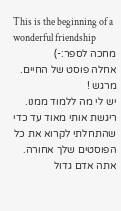This is the beginning of a wonderful friendship
מחכה לספר:-)
אחלה פוסט של החיים.
מרגש !
יש לי מה ללמוד ממנו.
ריגשת אותי מאוד עד כדי שהתחלתי לקרוא את כל הפוסטים שלך אחורה.
אתה אדם גדול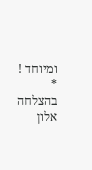ומיוחד !
*
בהצלחה
אלון